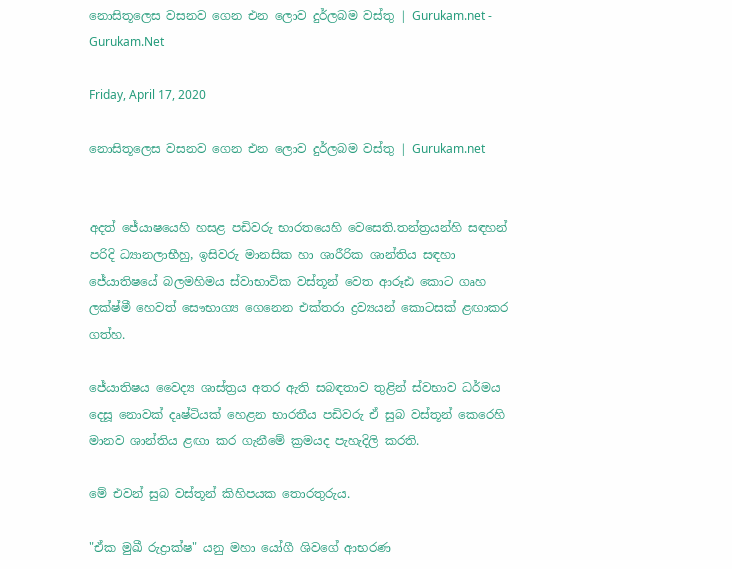නොසිතූලෙස වසනව ගෙන එන ලොව දුර්ලබම වස්තු | Gurukam.net - Gurukam.Net

Friday, April 17, 2020

නොසිතූලෙස වසනව ගෙන එන ලොව දුර්ලබම වස්තු | Gurukam.net


අදත් ජේ‍යාෂයෙහි හසළ පඩිවරු භාරතයෙහි වෙසෙති.තන්ත්‍රයන්හි සඳහන් පරිදි ධ්‍යානලාභීහු, ඉසිවරු මානසික හා ශාරීරික ශාන්තිය සඳහා ජේ‍යාතිෂයේ බලමහිමය ස්වාභාවික වස්තූන් වෙත ආරූඪ කොට ගෘහ ලක්ෂ්මී හෙවත් සෞභාග්‍ය ගෙනෙන එක්තරා ද්‍රව්‍යයන් කොටසක් ළඟාකර ගත්හ.

ජේ‍යාතිෂය වෛද්‍ය ශාස්ත්‍රය අතර ඇති සබඳතාව තුළින් ස්වභාව ධර්මය දෙසූ නොවක් දෘෂ්ටියක් හෙළන භාරතීය පඩිවරු ඒ සුබ වස්තූන් කෙරෙහි මානව ශාන්තිය ළඟා කර ගැනීමේ ක්‍රමයද පැහැදිලි කරති.

මේ එවන් සුබ වස්තූන් කිහිපයක තොරතුරුය.

"ඒක මුඛී රුද්‍රාක්ෂ" යනු මහා යෝගී ශිවගේ ආභරණ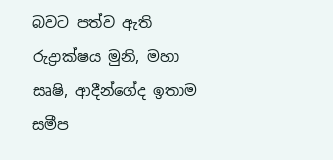බවට පත්ව ඇති රුද්‍රාක්ෂය මුනි, මහා සෘෂි, ආදීන්ගේද ඉතාම සමීප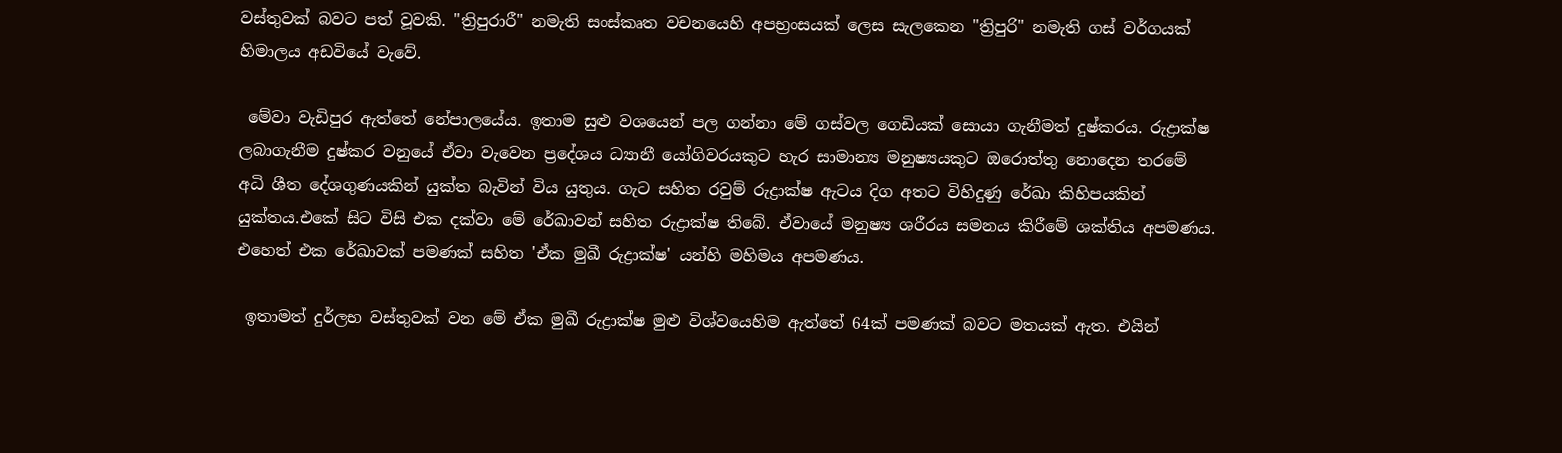වස්තුවක් බවට පත් වූවකි. "ත්‍රිපුරාරී" නමැති සංස්කෘත වචනයෙහි අපභ්‍රංසයක් ලෙස සැලකෙන "ත්‍රිපුරි" නමැති ගස් වර්ගයක් හිමාලය අඩවියේ වැවේ.

 මේවා වැඩිපුර ඇත්තේ නේපාලයේය. ඉතාම සුළු වශයෙන් පල ගන්නා මේ ගස්වල ගෙඩියක් සොයා ගැනීමත් දුෂ්කරය. රුද්‍රාක්ෂ ලබාගැනීම දුෂ්කර වනුයේ ඒවා වැවෙන ප්‍රදේශය ධ්‍යානී යෝගිවරයකුට හැර සාමාන්‍ය මනුෂ්‍යයකුට ඔරොත්තු නොදෙන තරමේ අධි ශීත දේශගුණයකින් යුක්ත බැවින් විය යුතුය. ගැට සහිත රවුම් රුද්‍රාක්ෂ ඇටය දිග අතට විහිදුණු රේඛා කිහිපයකින් යුක්තය.එකේ සිට විසි එක දක්වා මේ රේඛාවන් සහිත රුද්‍රාක්ෂ තිබේ. ඒවායේ මනුෂ්‍ය ශරීරය සමනය කිරීමේ ශක්තිය අපමණය. එහෙත් එක රේඛාවක් පමණක් සහිත 'ඒක මුඛී රුද්‍රාක්ෂ' යන්හි මහිමය අපමණය.

 ඉතාමත් දුර්ලභ වස්තුවක් වන මේ ඒක මුඛී රුද්‍රාක්ෂ මුළු විශ්වයෙහිම ඇත්තේ 64ක් පමණක් බවට මතයක් ඇත. එයින්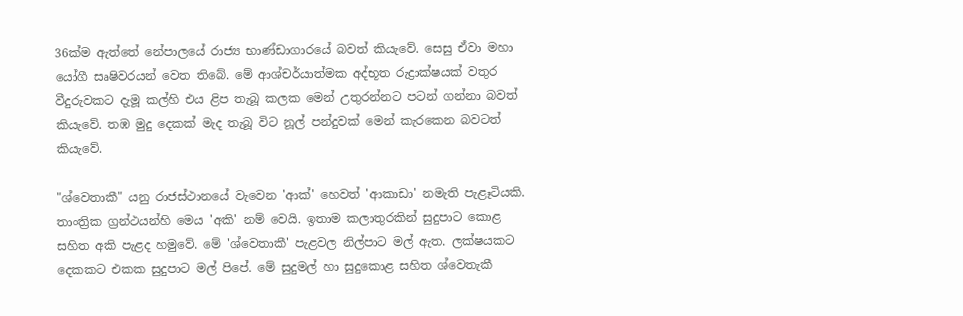36ක්ම ඇත්තේ නේපාලයේ රාජ්‍ය භාණ්ඩාගාරයේ බවත් කියැවේ. සෙසු ඒවා මහා යෝගී සෘෂිවරයන් වෙත තිබේ. මේ ආශ්චර්යාත්මක අද්භූත රුද්‍රාක්ෂයක් වතුර වීදුරුවකට දැමූ කල්හි එය ළිප තැබූ කලක මෙන් උතුරන්නට පටන් ගන්නා බවත් කියැවේ. තඹ මුදු දෙකක් මැද තැබූ විට නූල් පන්දුවක් මෙන් කැරකෙන බවටත් කියැවේ.

"ශ්වෙතාකී" යනු රාජස්ථානයේ වැවෙන 'ආක්' හෙවත් 'ආකාඩා' නමැති පැළෑටියකි. තාංත්‍රික ග්‍රන්ථයන්හි මෙය 'අකි' නම් වෙයි. ඉතාම කලාතුරකින් සුදුපාට කොළ සහිත අකි පැළද හමුවේ. මේ 'ශ්වෙතාකී' පැළවල නිල්පාට මල් ඇත. ලක්ෂයකට දෙකකට එකක සුදුපාට මල් පිපේ. මේ සුදුමල් හා සුදුකොළ සහිත ශ්වෙතැකී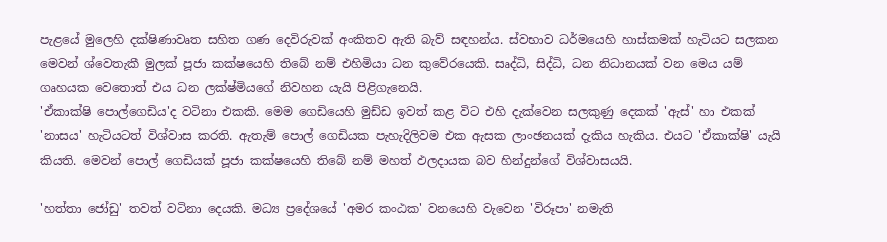පැළයේ මුලෙහි දක්ෂිණාවෘත සහිත ගණ දෙවිරුවක් අංකිතව ඇති බැව් සඳහන්ය. ස්වභාව ධර්මයෙහි හාස්කමක් හැටියට සලකන මෙවන් ශ්වෙතැකී මුලක් පූජා කක්ෂයෙහි තිබේ නම් එහිමියා ධන කුවේරයෙකි. සෘද්ධි, සිද්ධි, ධන නිධානයක් වන මෙය යම් ගෘහයක වෙතොත් එය ධන ලක්ෂ්මියගේ නිවහන යැයි පිළිගැනෙයි.
'ඒකාක්ෂි පොල්ගෙඩිය'ද වටිනා එකකි. මෙම ගෙඩියෙහි මුඩ්ඩ ඉවත් කළ විට එහි දැක්වෙන සලකුණු දෙකක් 'ඇස්' හා එකක් 'නාසය' හැටියටත් විශ්වාස කරති. ඇතැම් පොල් ගෙඩියක පැහැදිලිවම එක ඇසක ලාංඡනයක් දැකිය හැකිය. එයට 'ඒකාක්ෂි' යැයි කියති. මෙවන් පොල් ගෙඩියක් පූජා කක්ෂයෙහි තිබේ නම් මහත් ඵලදායක බව හින්දුන්ගේ විශ්වාසයයි.

'හත්තා ජෝඩු' තවත් වටිනා දෙයකි. මධ්‍ය ප්‍රදේශයේ 'අමර කංඨක' වනයෙහි වැවෙන 'විරූපා' නමැති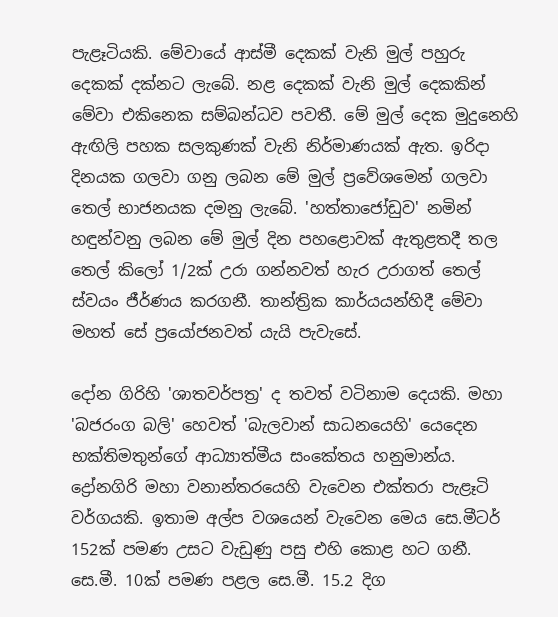පැළෑටියකි. මේවායේ ආස්මී දෙකක් වැනි මුල් පහුරු දෙකක් දක්නට ලැබේ. නළ දෙකක් වැනි මුල් දෙකකින් මේවා එකිනෙක සම්බන්ධව පවතී. මේ මුල් දෙක මුදුනෙහි ඇඟිලි පහක සලකුණක් වැනි නිර්මාණයක් ඇත. ඉරිදා දිනයක ගලවා ගනු ලබන මේ මුල් ප්‍රවේශමෙන් ගලවා තෙල් භාජනයක දමනු ලැබේ. 'හත්තාජෝඩුව' නමින් හඳුන්වනු ලබන මේ මුල් දින පහළොවක් ඇතුළතදී තල තෙල් කිලෝ 1/2ක් උරා ගන්නවත් හැර උරාගත් තෙල් ස්වයං ජීර්ණය කරගනී. තාන්ත්‍රික කාර්යයන්හිදී මේවා මහත් සේ ප්‍රයෝජනවත් යැයි පැවැසේ.

දෝන ගිරිහි 'ශාතවර්පත්‍ර' ද තවත් වටිනාම දෙයකි. මහා 'බජරංග බලි' හෙවත් 'බැලවාන් සාධනයෙහි' යෙදෙන භක්තිමතුන්ගේ ආධ්‍යාත්මීය සංකේතය හනුමාන්ය. ද්‍රෝනගිරි මහා වනාන්තරයෙහි වැවෙන එක්තරා පැළෑටි වර්ගයකි. ඉතාම අල්ප වශයෙන් වැවෙන මෙය සෙ.මීටර් 152ක් පමණ උසට වැඩුණු පසු එහි කොළ හට ගනී. සෙ.මී. 10ක් පමණ පළල සෙ.මී. 15.2 දිග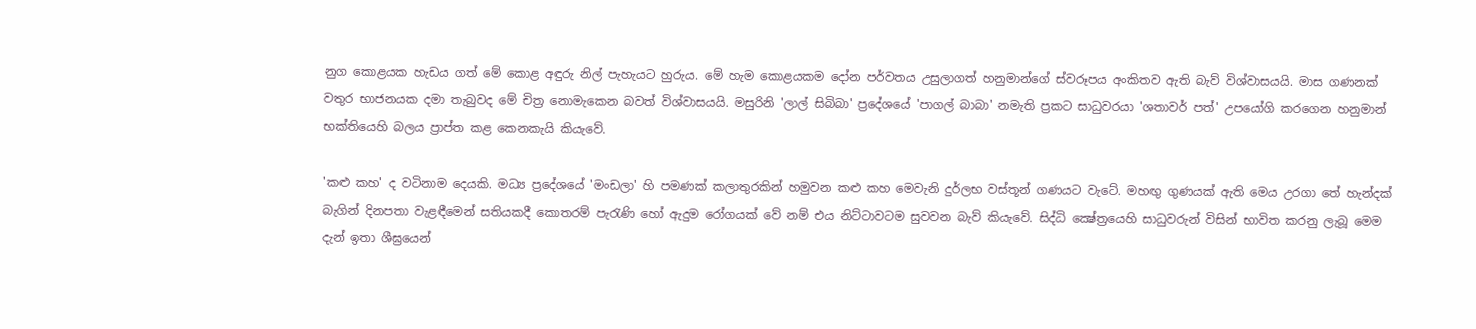නුග කොළයක හැඩය ගත් මේ කොළ අඳුරු නිල් පැහැයට හුරුය. මේ හැම කොළයකම දෝන පර්වතය උසුලාගත් හනුමාන්ගේ ස්වරූපය අංකිතව ඇති බැව් විශ්වාසයයි. මාස ගණනක් වතුර භාජනයක දමා තැබුවද මේ චිත්‍ර නොමැකෙන බවත් විශ්වාසයයි. මසුරිනි 'ලාල් සිබිබා' ප්‍රදේශයේ 'පාගල් බාබා' නමැති ප්‍රකට සාධුවරයා 'ශතාවර් පත්' උපයෝගි කරගෙන හනුමාන් භක්තියෙහි බලය ප්‍රාප්ත කළ කෙනකැයි කියැවේ.

'කළු කහ' ද වටිනාම දෙයකි. මධ්‍ය ප්‍රදේශයේ 'මංඩලා' හි පමණක් කලාතුරකින් හමුවන කළු කහ මෙවැනි දුර්ලභ වස්තූන් ගණයට වැටේ. මහඟු ගුණයක් ඇති මෙය උරගා තේ හැන්දක් බැගින් දිනපතා වැළඳීමෙන් සතියකදී කොතරම් පැරැණි හෝ ඇදුම රෝගයක් වේ නම් එය නිට්ටාවටම සුවවන බැව් කියැවේ. සිද්ධි ක්‍ෂේත්‍රයෙහි සාධුවරුන් විසින් භාවිත කරනු ලැබූ මෙම දැන් ඉතා ශීඝ්‍රයෙන්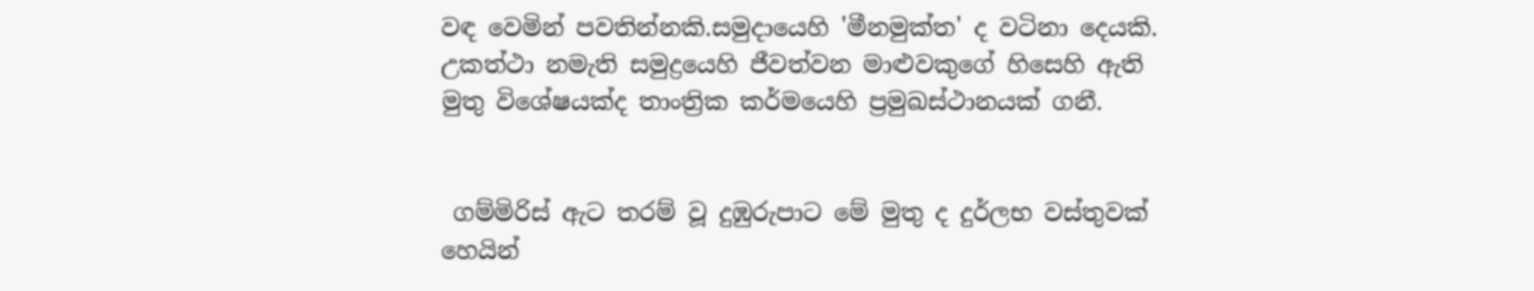වඳ වෙමින් පවතින්නකි.සමුදායෙහි 'මීනමුක්ත' ද වටිනා දෙයකි. උකත්ථා නමැති සමුද්‍රයෙහි ජීවත්වන මාළුවකුගේ හිසෙහි ඇති මුතු විශේෂයක්ද තාංත්‍රික කර්මයෙහි ප්‍රමුඛස්ථානයක් ගනී.


 ගම්මිරිස් ඇට තරම් වූ දුඹුරුපාට මේ මුතු ද දුර්ලභ වස්තුවක් හෙයින්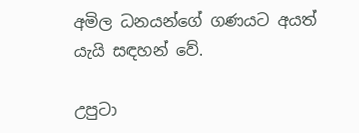අමිල ධනයන්ගේ ගණයට අයත් යැයි සඳහන් වේ.

උපුටා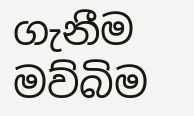ගැනීම මව්බිම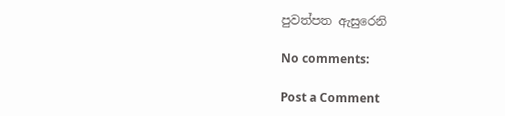පුවත්පත ඇසුරෙනි

No comments:

Post a Comment